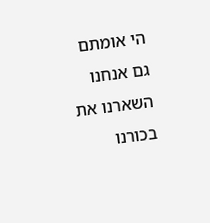הי אומתם
גם אנחנו השארנו את בכורנו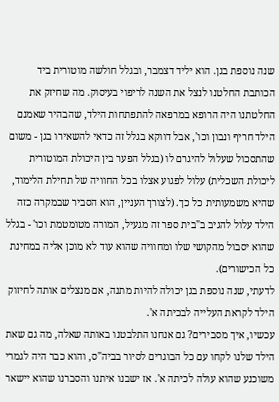שנה נוספת בגן. הוא יליד דצמבר, ובגלל חולשה מוטורית ביד הכותבת החלטנו לנצל את השנה לריפוי בעיסוק. מה שחיזק את החלטתנו היה הרופא במרפאה להתפתחות הילד, שהבהיר שאמנם הילד חריף ונבון וכו', אבל דווקא בגלל זה כדאי להשאירו בגן - משום שהתסכול שעלול להיגרם לו (בגלל הפער בין היכולת המוטורית ליכולת השכלית) עלול לפגוע אצלו בכל החוויה של תחילת הלימוד, שהיא משמעותית כל כך. (לצורך העניין, הוא הסביר שבמקרה כזה הילד עלול להגיב ב"בית ספר זה מגעיל, המורה מטומטמת וכו' - בגלל שהוא יסבול מהקושי שלו ומחוויה שהוא עוד לא מוכן אליה במחינת כל הכישורים).
לדעתי, שנה נוספת בגן יכולה להיות מתנה, אם מנצלים אותה לחיזוק הילד לקראת העלייה לבכיתה א'.
עכשיו, איך מסבירים? גם אנחנו התלבטנו באותה שאלה, מה גם שאת הילד שלנו לקחו עם כל הבוגרים לסיור בביה"ס, והוא כבר היה לגמרי משוכנע שהוא עולה לכיתה א'. אז ישבנו איתנו והסברנו שהוא יישאר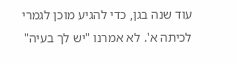עוד שנה בגן, כדי להגיע מוכן לגמרי לכיתה א'. לא אמרנו "יש לך בעיה"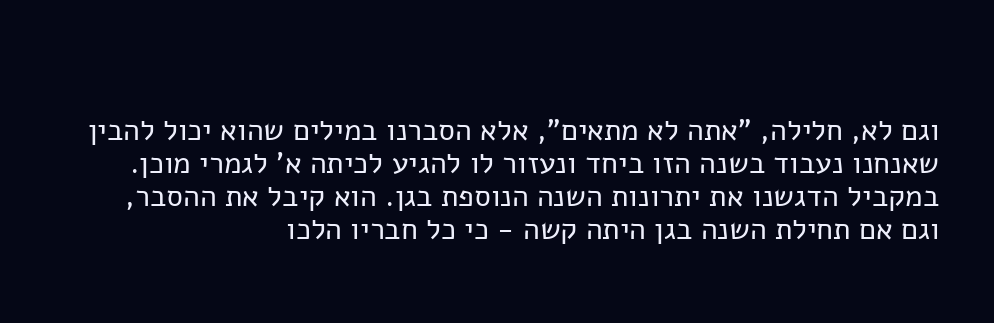וגם לא, חלילה, "אתה לא מתאים", אלא הסברנו במילים שהוא יכול להבין שאנחנו נעבוד בשנה הזו ביחד ונעזור לו להגיע לכיתה א' לגמרי מוכן. במקביל הדגשנו את יתרונות השנה הנוספת בגן. הוא קיבל את ההסבר, וגם אם תחילת השנה בגן היתה קשה - כי כל חבריו הלכו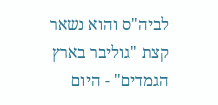לביה"ס והוא נשאר קצת "גוליבר בארץ הגמדים" - היום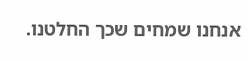אנחנו שמחים שכך החלטנו.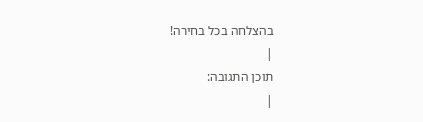בהצלחה בכל בחירה!
|
תוכן התגובה:
|